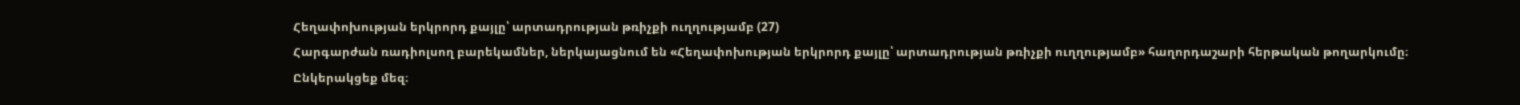Հեղափոխության երկրորդ քայլը՝ արտադրության թռիչքի ուղղությամբ (27)
Հարգարժան ռադիոլսող բարեկամներ, ներկայացնում են «Հեղափոխության երկրորդ քայլը՝ արտադրության թռիչքի ուղղությամբ» հաղորդաշարի հերթական թողարկումը։ Ընկերակցեք մեզ։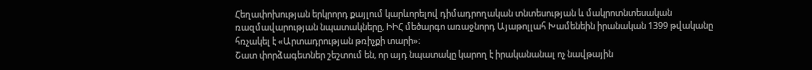Հեղափոխության երկրորդ քայլում կարևորելով դիմադրողական տնտեսության և մակրոտնտեսական ռազմավարության նպատակները, ԻԻՀ մեծարգո առաջնորդ Այաթոլլահ Խամենեին իրանական 1399 թվականը հռչակել է «Արտադրության թռիչքի տարի»։
Շատ փորձագետներ շեշտում են, որ այդ նպատակը կարող է իրականանալ ոչ նավթային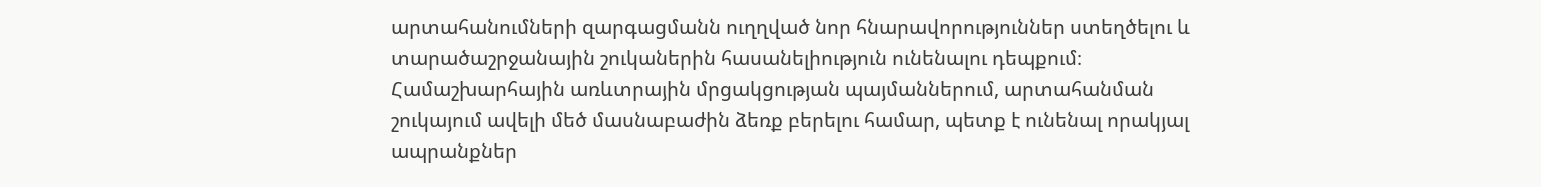արտահանումների զարգացմանն ուղղված նոր հնարավորություններ ստեղծելու և տարածաշրջանային շուկաներին հասանելիություն ունենալու դեպքում։
Համաշխարհային առևտրային մրցակցության պայմաններում, արտահանման շուկայում ավելի մեծ մասնաբաժին ձեռք բերելու համար, պետք է ունենալ որակյալ ապրանքներ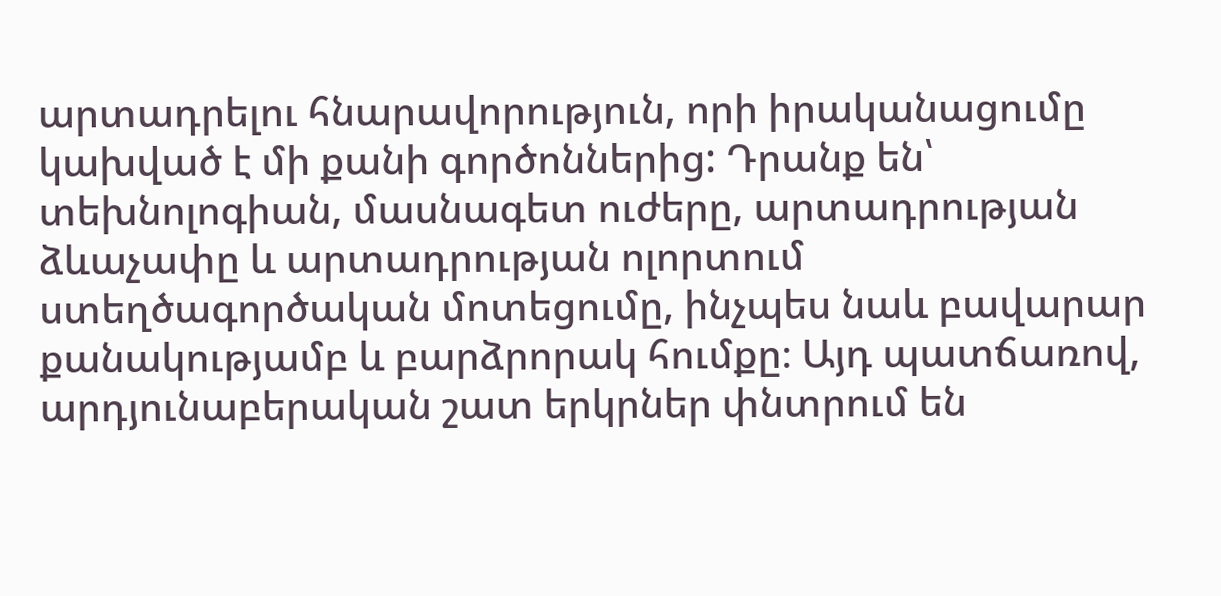արտադրելու հնարավորություն, որի իրականացումը կախված է մի քանի գործոններից: Դրանք են՝ տեխնոլոգիան, մասնագետ ուժերը, արտադրության ձևաչափը և արտադրության ոլորտում ստեղծագործական մոտեցումը, ինչպես նաև բավարար քանակությամբ և բարձրորակ հումքը։ Այդ պատճառով, արդյունաբերական շատ երկրներ փնտրում են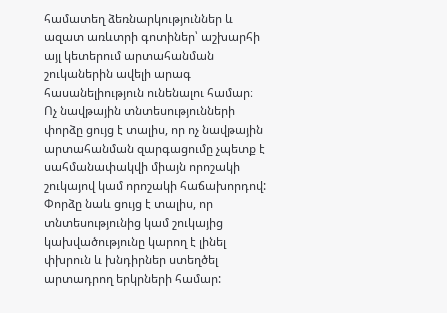համատեղ ձեռնարկություններ և ազատ առևտրի գոտիներ՝ աշխարհի այլ կետերում արտահանման շուկաներին ավելի արագ հասանելիություն ունենալու համար։
Ոչ նավթային տնտեսությունների փորձը ցույց է տալիս, որ ոչ նավթային արտահանման զարգացումը չպետք է սահմանափակվի միայն որոշակի շուկայով կամ որոշակի հաճախորդով: Փորձը նաև ցույց է տալիս, որ տնտեսությունից կամ շուկայից կախվածությունը կարող է լինել փխրուն և խնդիրներ ստեղծել արտադրող երկրների համար: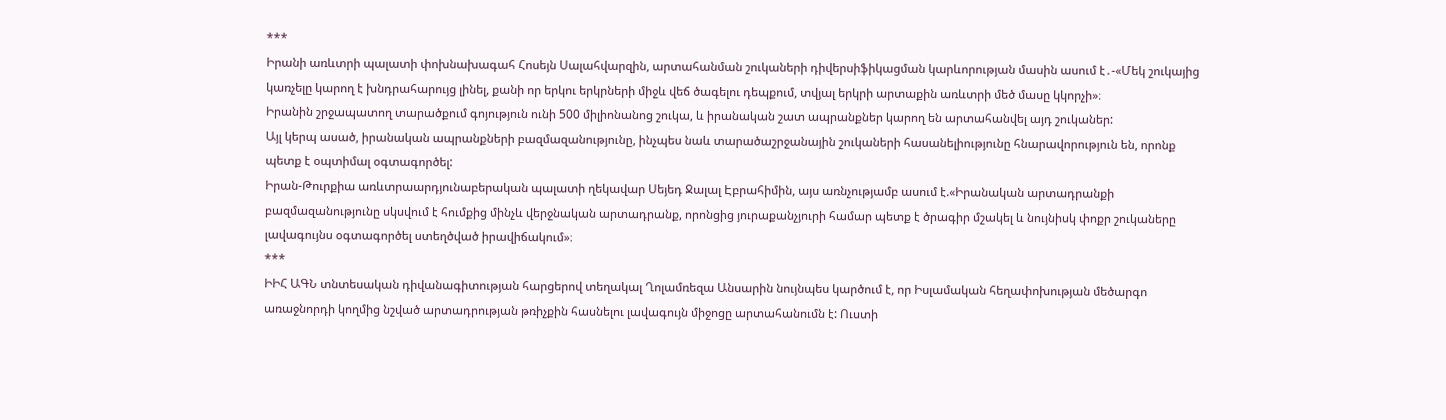***
Իրանի առևտրի պալատի փոխնախագահ Հոսեյն Սալահվարզին, արտահանման շուկաների դիվերսիֆիկացման կարևորության մասին ասում է․-«Մեկ շուկայից կառչելը կարող է խնդրահարույց լինել, քանի որ երկու երկրների միջև վեճ ծագելու դեպքում, տվյալ երկրի արտաքին առևտրի մեծ մասը կկորչի»։
Իրանին շրջապատող տարածքում գոյություն ունի 500 միլիոնանոց շուկա, և իրանական շատ ապրանքներ կարող են արտահանվել այդ շուկաներ:
Այլ կերպ ասած, իրանական ապրանքների բազմազանությունը, ինչպես նաև տարածաշրջանային շուկաների հասանելիությունը հնարավորություն են, որոնք պետք է օպտիմալ օգտագործել:
Իրան-Թուրքիա առևտրաարդյունաբերական պալատի ղեկավար Սեյեդ Ջալալ Էբրահիմին, այս առնչությամբ ասում է.«Իրանական արտադրանքի բազմազանությունը սկսվում է հումքից մինչև վերջնական արտադրանք, որոնցից յուրաքանչյուրի համար պետք է ծրագիր մշակել և նույնիսկ փոքր շուկաները լավագույնս օգտագործել ստեղծված իրավիճակում»։
***
ԻԻՀ ԱԳՆ տնտեսական դիվանագիտության հարցերով տեղակալ Ղոլամռեզա Անսարին նույնպես կարծում է, որ Իսլամական հեղափոխության մեծարգո առաջնորդի կողմից նշված արտադրության թռիչքին հասնելու լավագույն միջոցը արտահանումն է: Ուստի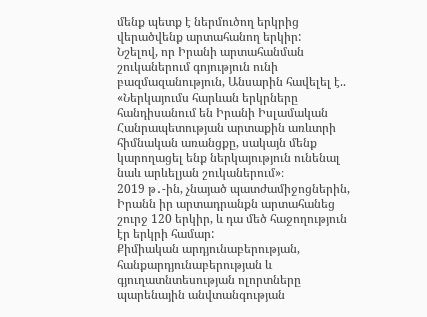մենք պետք է ներմուծող երկրից վերածվենք արտահանող երկիր:
Նշելով, որ Իրանի արտահանման շուկաներում գոյություն ունի բազմազանություն, Անսարին հավելել է.. «Ներկայումս հարևան երկրները հանդիսանում են Իրանի Իսլամական Հանրապետության արտաքին առևտրի հիմնական առանցքը, սակայն մենք կարողացել ենք ներկայություն ունենալ նաև արևելյան շուկաներում»։
2019 թ․-ին, չնայած պատժամիջոցներին, Իրանն իր արտադրանքն արտահանեց շուրջ 120 երկիր, և դա մեծ հաջողություն էր երկրի համար:
Քիմիական արդյունաբերության, հանքարդյունաբերության և գյուղատնտեսության ոլորտները պարենային անվտանգության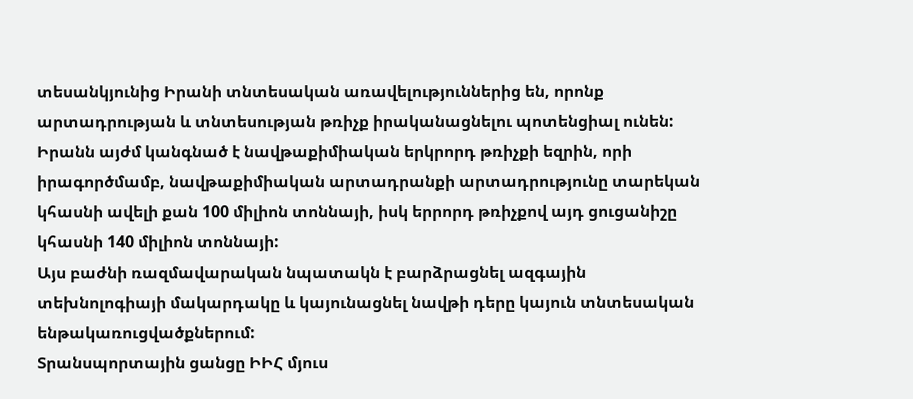տեսանկյունից Իրանի տնտեսական առավելություններից են, որոնք արտադրության և տնտեսության թռիչք իրականացնելու պոտենցիալ ունեն: Իրանն այժմ կանգնած է նավթաքիմիական երկրորդ թռիչքի եզրին, որի իրագործմամբ, նավթաքիմիական արտադրանքի արտադրությունը տարեկան կհասնի ավելի քան 100 միլիոն տոննայի, իսկ երրորդ թռիչքով այդ ցուցանիշը կհասնի 140 միլիոն տոննայի:
Այս բաժնի ռազմավարական նպատակն է բարձրացնել ազգային տեխնոլոգիայի մակարդակը և կայունացնել նավթի դերը կայուն տնտեսական ենթակառուցվածքներում:
Տրանսպորտային ցանցը ԻԻՀ մյուս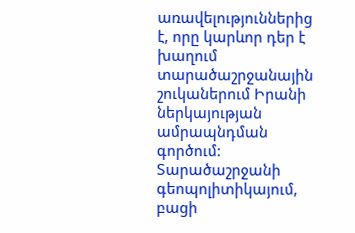առավելություններից է, որը կարևոր դեր է խաղում տարածաշրջանային շուկաներում Իրանի ներկայության ամրապնդման գործում: Տարածաշրջանի գեոպոլիտիկայում, բացի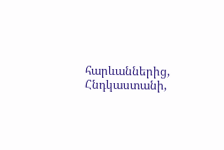հարևաններից, Հնդկաստանի,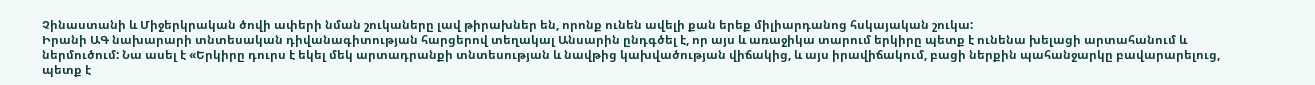Չինաստանի և Միջերկրական ծովի ափերի նման շուկաները լավ թիրախներ են, որոնք ունեն ավելի քան երեք միլիարդանոց հսկայական շուկա:
Իրանի ԱԳ նախարարի տնտեսական դիվանագիտության հարցերով տեղակալ Անսարին ընդգծել է, որ այս և առաջիկա տարում երկիրը պետք է ունենա խելացի արտահանում և ներմուծում: Նա ասել է «Երկիրը դուրս է եկել մեկ արտադրանքի տնտեսության և նավթից կախվածության վիճակից, և այս իրավիճակում, բացի ներքին պահանջարկը բավարարելուց, պետք է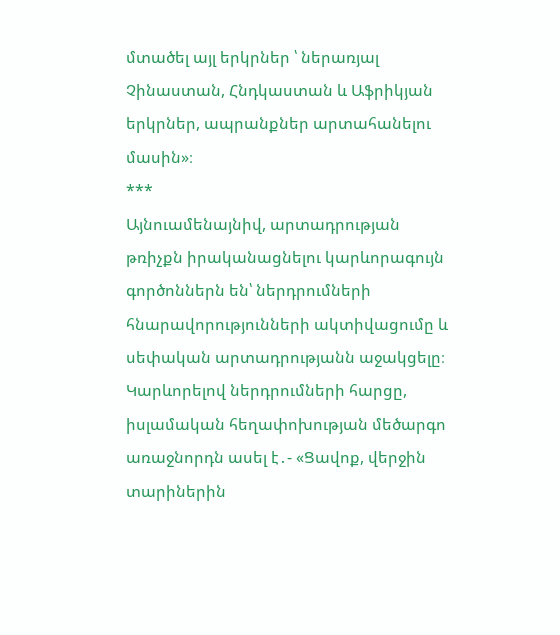մտածել այլ երկրներ ՝ ներառյալ Չինաստան, Հնդկաստան և Աֆրիկյան երկրներ, ապրանքներ արտահանելու մասին»։
***
Այնուամենայնիվ, արտադրության թռիչքն իրականացնելու կարևորագույն գործոններն են՝ ներդրումների հնարավորությունների ակտիվացումը և սեփական արտադրությանն աջակցելը։
Կարևորելով ներդրումների հարցը, իսլամական հեղափոխության մեծարգո առաջնորդն ասել է․- «Ցավոք, վերջին տարիներին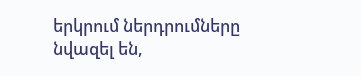երկրում ներդրումները նվազել են,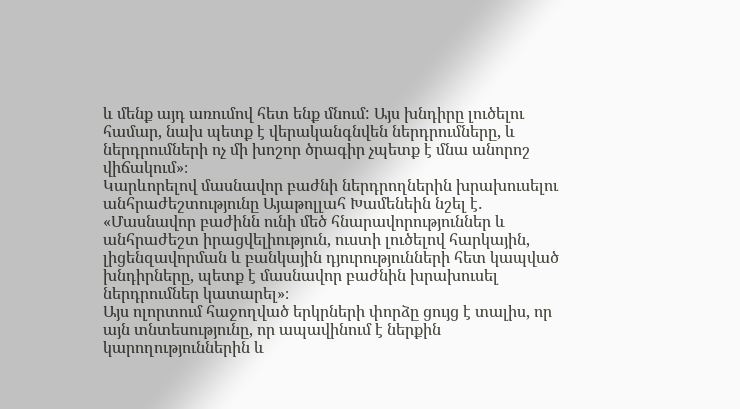և մենք այդ առումով հետ ենք մնում: Այս խնդիրը լուծելու համար, նախ պետք է վերականգնվեն ներդրումները, և ներդրումների ոչ մի խոշոր ծրագիր չպետք է մնա անորոշ վիճակում»։
Կարևորելով մասնավոր բաժնի ներդրողներին խրախուսելու անհրաժեշտությունը Այաթոլլահ Խամենեին նշել է․ «Մասնավոր բաժինն ունի մեծ հնարավորություններ և անհրաժեշտ իրացվելիություն, ուստի լուծելով հարկային, լիցենզավորման և բանկային դյուրությունների հետ կապված խնդիրները, պետք է մասնավոր բաժնին խրախուսել ներդրումներ կատարել»։
Այս ոլորտում հաջողված երկրների փորձը ցույց է տալիս, որ այն տնտեսությունը, որ ապավինում է ներքին կարողություններին և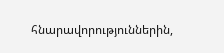հնարավորություններին,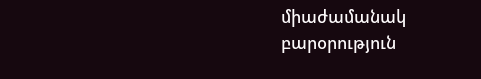միաժամանակ բարօրություն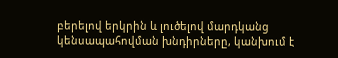բերելով երկրին և լուծելով մարդկանց կենսապահովման խնդիրները, կանխում է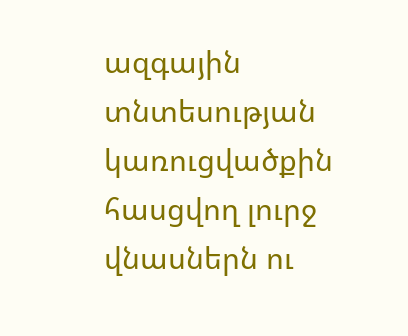ազգային տնտեսության կառուցվածքին հասցվող լուրջ վնասներն ու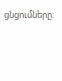ցնցումները: